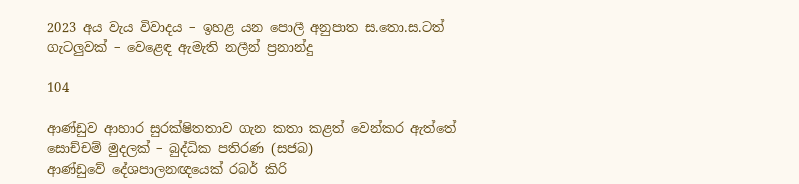2023 අය වැය විවාදය – ඉහළ යන පොලී අනුපාත ස.තො.ස.ටත් ගැටලුවක් – වෙළෙඳ ඇමැති නලීන් ප්‍රනාන්දු

104

ආණ්ඩුව ආහාර සුරක්ෂිතතාව ගැන කතා කළත් වෙන්කර ඇත්තේ සොච්චම් මුදලක් – බුද්ධික පතිරණ (සජබ)
ආණ්ඩුවේ දේශපාලනඥයෙක් රබර් කිරි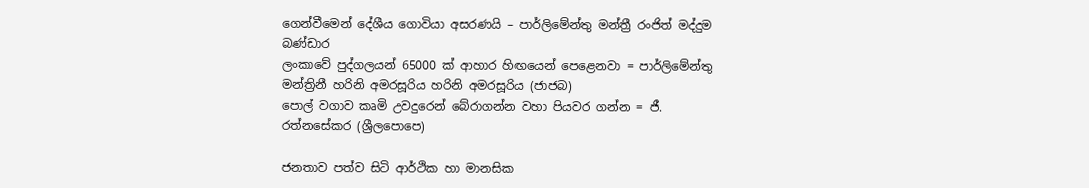ගෙන්වීමෙන් දේශීය ගොවියා අසරණයි – පාර්ලිමේන්තු මන්ත්‍රී රංජිත් මද්දුම බණ්ඩාර
ලංකාවේ පුද්ගලයන් 65000 ක් ආහාර හිඟයෙන් පෙළෙනවා = පාර්ලිමේන්තු මන්ත්‍රිනී හරිනි අමරසූරිය හරිනි අමරසූරිය (ජාජබ)
පොල් වගාව කෘමි උවදුරෙන් බේරාගන්න වහා පියවර ගන්න = ජී. රත්නසේකර (ශ්‍රීලපොපෙ)

ජනතාව පත්ව සිටි ආර්ථික හා මානසික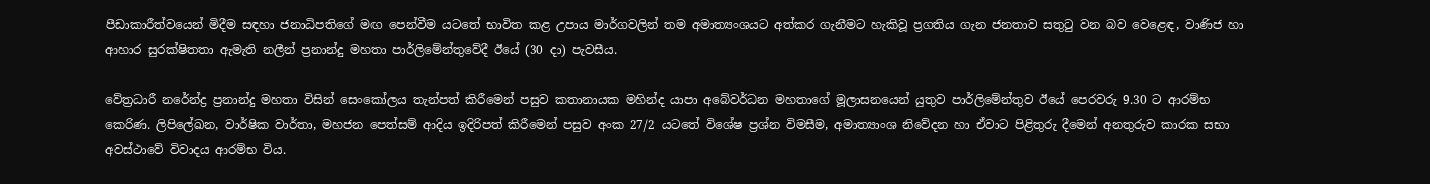පීඩාකාරීත්වයෙන් මිදීම සඳහා ජනාධිපතිගේ මඟ පෙන්වීම යටතේ භාවිත කළ උපාය මාර්ගවලින් තම අමාත්‍යංශයට අත්කර ගැනීමට හැකිවූ ප්‍රගතිය ගැන ජනතාව සතුටු වන බව වෙළෙඳ, වාණිජ හා ආහාර සුරක්ෂිතතා ඇමැති නලීන් ප්‍රනාන්දු මහතා පාර්ලිමේන්තුවේදී ඊයේ (30 දා) පැවසීය.

වේත්‍රධාරී නරේන්ද්‍ර ප්‍රනාන්දු මහතා විසින් සෙංකෝලය තැන්පත් කිරීමෙන් පසුව කතානායක මහින්ද යාපා අබේවර්ධන මහතාගේ මූලාසනයෙන් යුතුව පාර්ලිමේන්තුව ඊයේ පෙරවරු 9.30 ට ආරම්භ කෙරිණ. ලිපිලේඛන, වාර්ෂික වාර්තා, මහජන පෙත්සම් ආදිය ඉදිරිපත් කිරීමෙන් පසුව අංක 27/2 යටතේ විශේෂ ප්‍රශ්න විමසීම, අමාත්‍යාංශ නිවේදන හා ඒවාට පිළිතුරු දීමෙන් අනතුරුව කාරක සභා අවස්ථාවේ විවාදය ආරම්භ විය.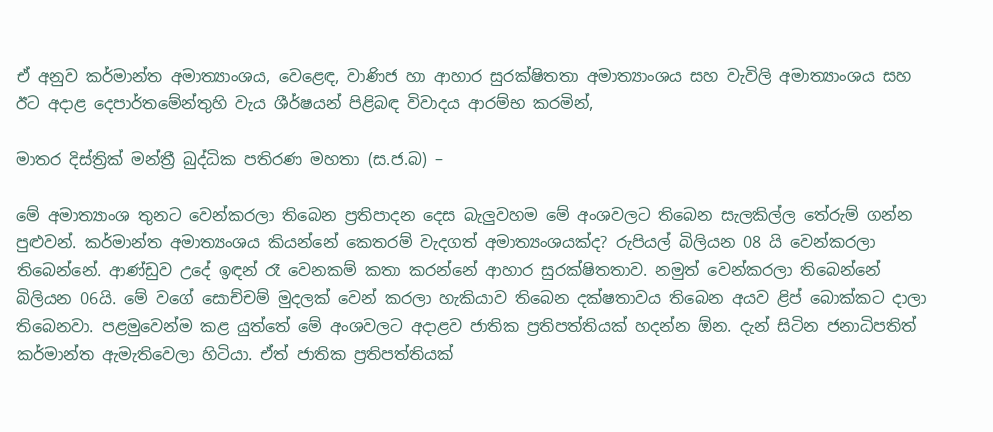ඒ අනුව කර්මාන්ත අමාත්‍යාංශය, වෙළෙඳ, වාණිජ හා ආහාර සුරක්ෂිතතා අමාත්‍යාංශය සහ වැවිලි අමාත්‍යාංශය සහ ඊට අදාළ දෙපාර්තමේන්තුහි වැය ශීර්ෂයන් පිළිබඳ විවාදය ආරම්භ කරමින්,

මාතර දිස්ත්‍රික් මන්ත්‍රී බුද්ධික පතිරණ මහතා (ස.ජ.බ) –

මේ අමාත්‍යාංශ තුනට වෙන්කරලා තිබෙන ප්‍රතිපාදන දෙස බැලුවහම මේ අංශවලට තිබෙන සැලකිල්ල තේරුම් ගන්න පුළුවන්. කර්මාන්ත අමාත්‍යංශය කියන්නේ කෙතරම් වැදගත් අමාත්‍යංශයක්ද? රුපියල් බිලියන 08 යි වෙන්කරලා තිබෙන්නේ. ආණ්ඩුව උදේ ඉඳන් රෑ වෙනකම් කතා කරන්නේ ආහාර සුරක්ෂිතතාව. නමුත් වෙන්කරලා තිබෙන්නේ බිලියන 06යි. මේ වගේ සොච්චම් මුදලක් වෙන් කරලා හැකියාව තිබෙන දක්ෂතාවය තිබෙන අයව ළිප් බොක්කට දාලා තිබෙනවා. පළමුවෙන්ම කළ යුත්තේ මේ අංශවලට අදාළව ජාතික ප්‍රතිපත්තියක් හදන්න ඕන. දැන් සිටින ජනාධිපතිත් කර්මාන්ත ඇමැතිවෙලා හිටියා. ඒත් ජාතික ප්‍රතිපත්තියක්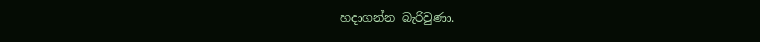හදාගන්න බැරිවුණා.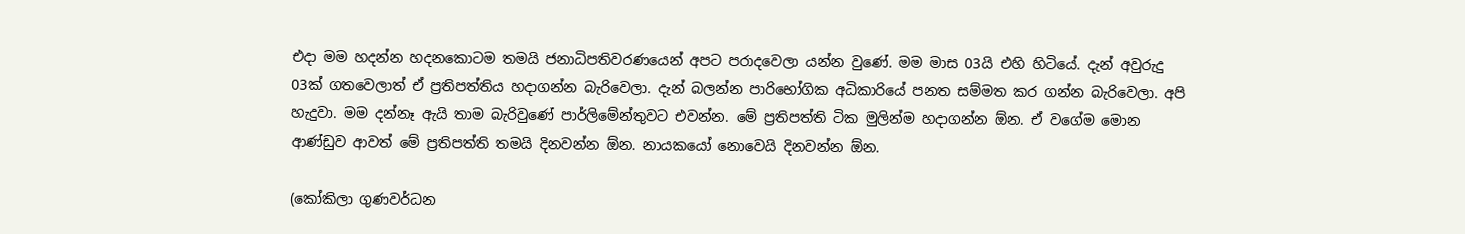එදා මම හදන්න හදනකොටම තමයි ජනාධිපතිවරණයෙන් අපට පරාදවෙලා යන්න වුණේ. මම මාස 03යි එහි හිටියේ. දැන් අවුරුදු 03ක් ගතවෙලාත් ඒ ප්‍රතිපත්තිය හදාගන්න බැරිවෙලා. දැන් බලන්න පාරිභෝගික අධිකාරියේ පනත සම්මත කර ගන්න බැරිවෙලා. අපි හැදුවා. මම දන්නෑ ඇයි තාම බැරිවුණේ පාර්ලිමේන්තුවට එවන්න. මේ ප්‍රතිපත්ති ටික මුලින්ම හදාගන්න ඕන. ඒ වගේම මොන ආණ්ඩුව ආවත් මේ ප්‍රතිපත්ති තමයි දිනවන්න ඕන. නායකයෝ නොවෙයි දිනවන්න ඕන.

(කෝකිලා ගුණවර්ධන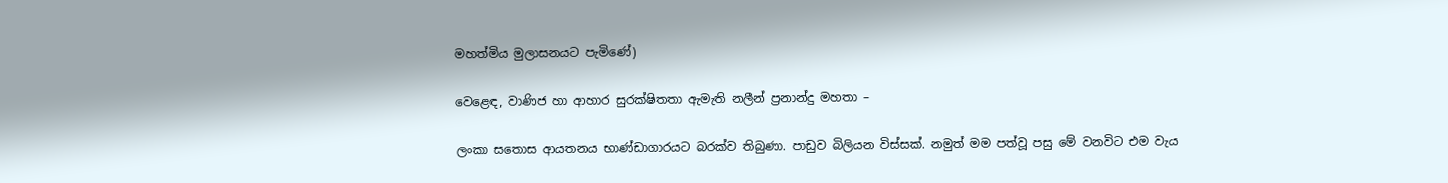මහත්මිය මුලාසනයට පැමිණේ)

වෙළෙඳ, වාණිජ හා ආහාර සුරක්ෂිතතා ඇමැති නලීන් ප්‍රනාන්දු මහතා –

ලංකා සතොස ආයතනය භාණ්ඩාගාරයට බරක්ව තිබුණා. පාඩුව බිලියන විස්සක්. නමුත් මම පත්වූ පසු මේ වනවිට එම වැය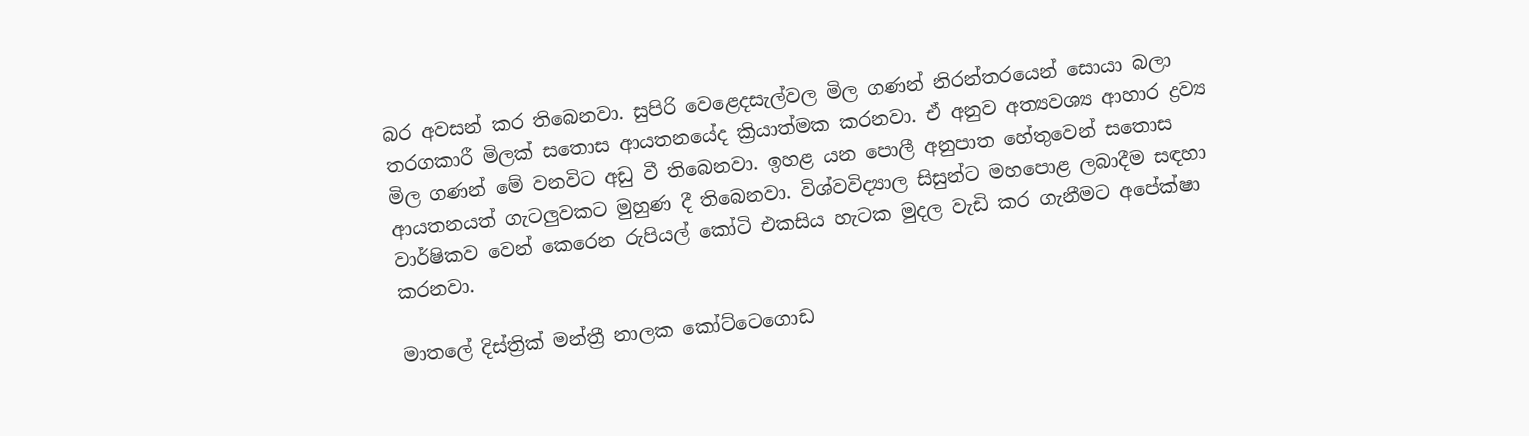බර අවසන් කර තිබෙනවා. සුපිරි වෙළෙදසැල්වල මිල ගණන් නිරන්තරයෙන් සොයා බලා තරගකාරී මිලක් සතොස ආයතනයේද ක්‍රියාත්මක කරනවා. ඒ අනුව අත්‍යවශ්‍ය ආහාර ද්‍රව්‍ය මිල ගණන් මේ වනවිට අඩු වී තිබෙනවා. ඉහළ යන පොලී අනුපාත හේතුවෙන් සතොස ආයතනයත් ගැටලුවකට මුහුණ දී තිබෙනවා. විශ්වවිද්‍යාල සිසුන්ට මහපොළ ලබාදීම සඳහා වාර්ෂිකව වෙන් කෙරෙන රුපියල් කෝටි එකසිය හැටක මුදල වැඩි කර ගැනීමට අපේක්ෂා කරනවා.

මාතලේ දිස්ත්‍රික් මන්ත්‍රී නාලක කෝට්ටෙගොඩ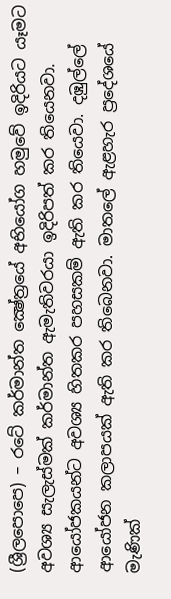(ශ්‍රීලපොපෙ) – රටේ කර්මාන්ත ක්‍ෂේත්‍රයේ අභියෝග හමුවේ ඉදිරියට යෑමට අවශ්‍ය සැලැස්මක් කර්මාන්ත ඇමැතිවරයා ඉදිරිපත් කර තියෙනවා. ආයෝජකයන්ට අවශ්‍ය හිතකර පහසකම් ඇති කර තියෙවා. දඹුල්ලේ ආයෝජන කලාපයක් ඇති කර තිබෙනවා. මාතලේ ඇළහැර ප්‍රදේශයේ මැණික්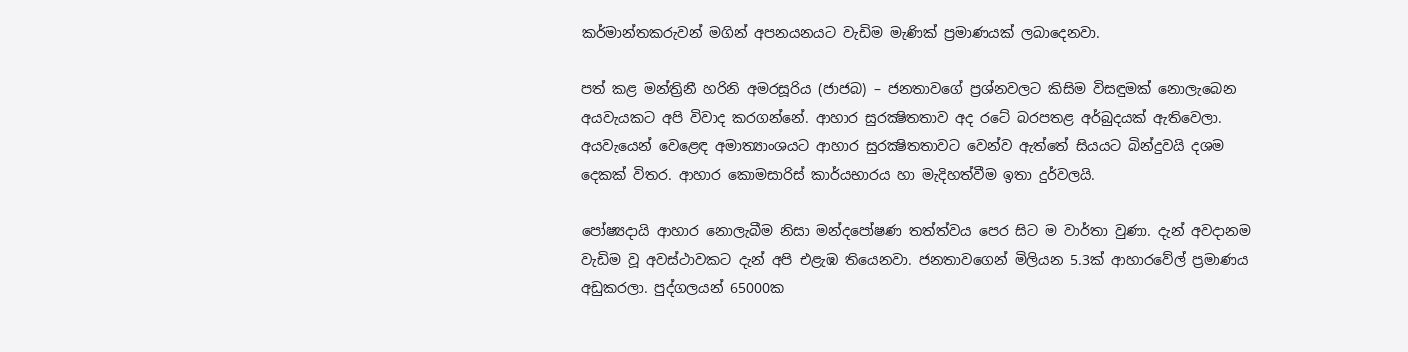කර්මාන්තකරුවන් මගින් අපනයනයට වැඩිම මැණික් ප්‍රමාණයක් ලබාදෙනවා.

පත් කළ මන්ත්‍රිනී හරිනි අමරසූරිය (ජාජබ) – ජනතාවගේ ප්‍රශ්නවලට කිසිම විසඳුමක් නොලැබෙන අයවැයකට අපි විවාද කරගන්නේ. ආහාර සුරක්‍ෂිතතාව අද රටේ බරපතළ අර්බුදයක් ඇතිවෙලා. අයවැයෙන් වෙළෙඳ අමාත්‍යාංශයට ආහාර සුරක්‍ෂිතතාවට වෙන්ව ඇත්තේ සියයට බින්දුවයි දශම දෙකක් විතර. ආහාර කොමසාරිස් කාර්යභාරය හා මැදිහත්වීම ඉතා දුර්වලයි.

පෝෂ්‍යදායි ආහාර නොලැබීම නිසා මන්දපෝෂණ තත්ත්වය පෙර සිට ම වාර්තා වුණා. දැන් අවදානම වැඩිම වූ අවස්ථාවකට දැන් අපි එළැඹ තියෙනවා. ජනතාවගෙන් මිලියන 5.3ක් ආහාරවේල් ප්‍රමාණය අඩුකරලා. පුද්ගලයන් 65000ක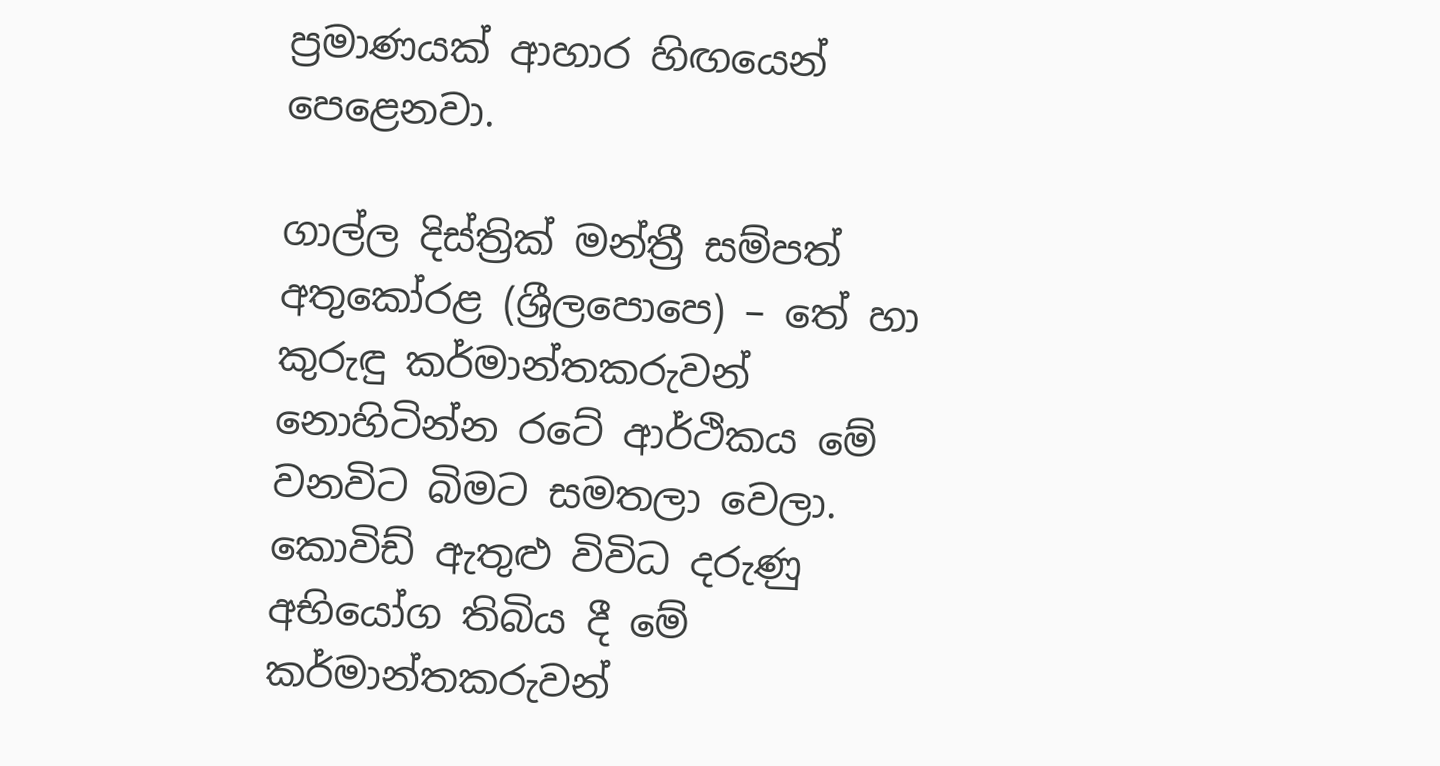ප්‍රමාණයක් ආහාර හිඟයෙන් පෙළෙනවා.

ගාල්ල දිස්ත්‍රික් මන්ත්‍රී සම්පත් අතුකෝරළ (ශ්‍රීලපොපෙ) – තේ හා කුරුඳු කර්මාන්තකරුවන් නොහිටින්න රටේ ආර්ථිකය මේ වනවිට බිමට සමතලා වෙලා. කොවිඩ් ඇතුළු විවිධ දරුණු අභියෝග තිබිය දී මේ කර්මාන්තකරුවන්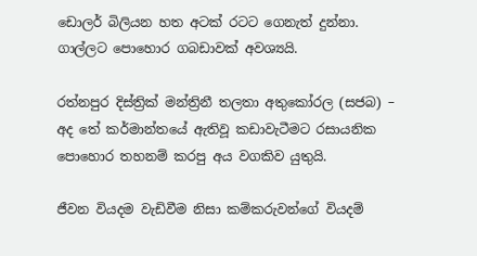ඩොලර් බිලියන හත අටක් රටට ගෙනැත් දුන්නා. ගාල්ලට පොහොර ගබඩාවක් අවශ්‍යයි.

රත්නපුර දිස්ත්‍රික් මන්ත්‍රිනී තලතා අතුකෝරල (සජබ) – අද තේ කර්මාන්තයේ ඇතිවූ කඩාවැටීමට රසායනික පොහොර තහනම් කරපු අය වගකිව යුතුයි.

ජීවන වියදම වැඩිවීම නිසා කම්කරුවන්ගේ වියදම්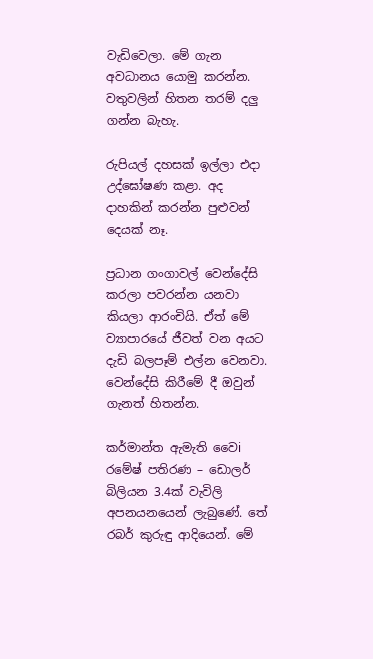වැඩිවෙලා. මේ ගැන අවධානය යොමු කරන්න. වතුවලින් හිතන තරම් දලු ගන්න බැහැ.

රුපියල් දහසක් ඉල්ලා එදා උද්ඝෝෂණ කළා. අද දාහකින් කරන්න පුළුවන් දෙයක් නෑ.

ප්‍රධාන ගංගාවල් වෙන්දේසි කරලා පවරන්න යනවා කියලා ආරංචියි. ඒත් මේ ව්‍යාපාරයේ ජීවත් වන අයට දැඩි බලපෑම් එල්න වෙනවා. වෙන්දේසි කිරීමේ දී ඔවුන් ගැනත් හිතන්න.

කර්මාන්ත ඇමැති වෛi රමේෂ් පතිරණ – ඩොලර් බිලියන 3.4ක් වැවිලි අපනයනයෙන් ලැබුණේ. තේ රබර් කුරුඳු ආදියෙන්. මේ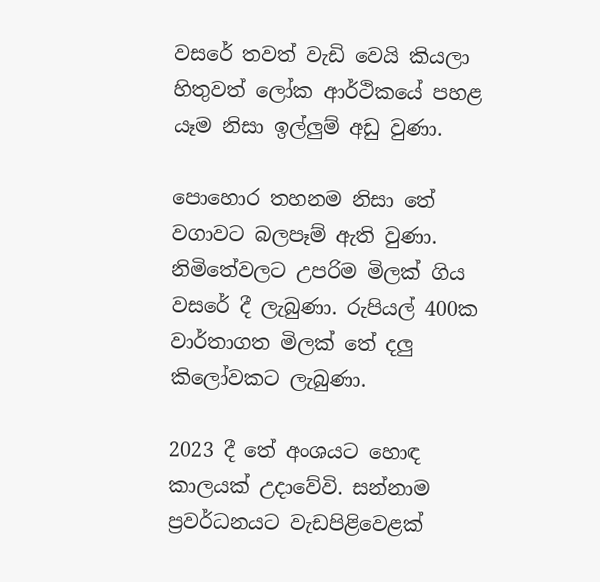වසරේ තවත් වැඩි වෙයි කියලා හිතුවත් ලෝක ආර්ථිකයේ පහළ යෑම නිසා ඉල්ලුම් අඩු වුණා.

පොහොර තහනම නිසා තේ වගාවට බලපෑම් ඇති වුණා. නිමිතේවලට උපරිම මිලක් ගිය වසරේ දී ලැබුණා. රුපියල් 400ක වාර්තාගත මිලක් තේ දලු කිලෝවකට ලැබුණා.

2023 දී තේ අංශයට හොඳ කාලයක් උදාවේවි. සන්නාම ප්‍රවර්ධනයට වැඩපිළිවෙළක්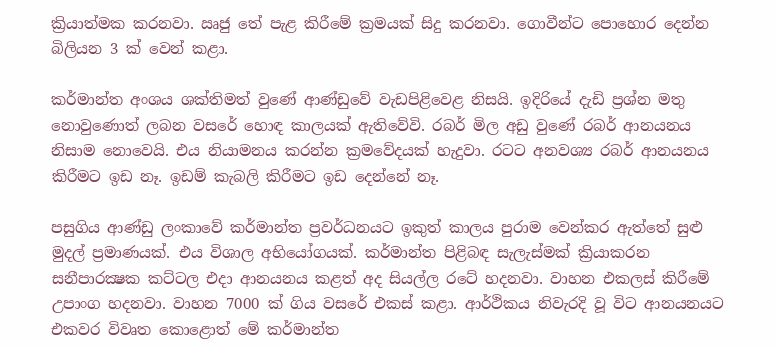ක්‍රියාත්මක කරනවා. ඍජු තේ පැළ කිරීමේ ක්‍රමයක් සිදු කරනවා. ගොවීන්ට පොහොර දෙන්න බිලියන 3 ක් වෙන් කළා.

කර්මාන්ත අංශය ශක්තිමත් වුණේ ආණ්ඩුවේ වැඩපිළිවෙළ නිසයි. ඉදිරියේ දැඩි ප්‍රශ්න මතු නොවුණොත් ලබන වසරේ හොඳ කාලයක් ඇතිවේවි. රබර් මිල අඩු වුණේ රබර් ආනයනය නිසාම නොවෙයි. එය නියාමනය කරන්න ක්‍රමවේදයක් හැදුවා. රටට අනවශ්‍ය රබර් ආනයනය කිරීමට ඉඩ නෑ. ඉඩම් කැබලි කිරීමට ඉඩ දෙන්නේ නෑ.

පසුගිය ආණ්ඩු ලංකාවේ කර්මාන්ත ප්‍රවර්ධනයට ඉකුත් කාලය පුරාම වෙන්කර ඇත්තේ සුළු මුදල් ප්‍රමාණයක්. එය විශාල අභියෝගයක්. කර්මාන්ත පිළිබඳ සැලැස්මක් ක්‍රියාකරන සනීපාරක්‍ෂක කට්ටල එදා ආනයනය කළත් අද සියල්ල රටේ හදනවා. වාහන එකලස් කිරීමේ උපාංග හදනවා. වාහන 7000 ක් ගිය වසරේ එකස් කළා. ආර්ථිකය නිවැරදි වූ විට ආනයනයට එකවර විවෘත කොළොත් මේ කර්මාන්ත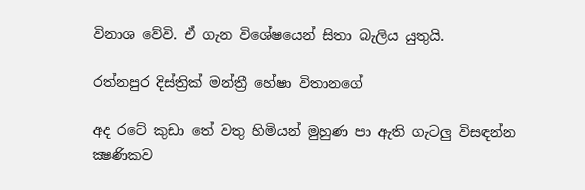විනාශ වේවි. ඒ ගැන විශේෂයෙන් සිතා බැලිය යුතුයි.

රත්නපුර දිස්ත්‍රික් මන්ත්‍රී හේෂා විතානගේ

අද රටේ කුඩා තේ වතු හිමියන් මුහුණ පා ඇති ගැටලු විසඳන්න ක්‍ෂණිකව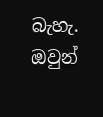බැහැ. ඔවුන්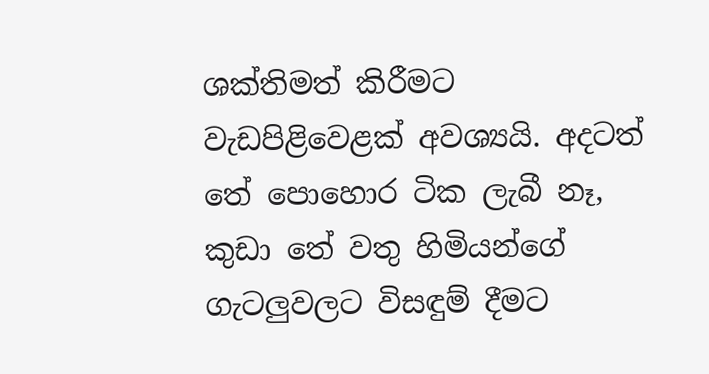ශක්තිමත් කිරීමට වැඩපිළිවෙළක් අවශ්‍යයි. අදටත් තේ පොහොර ටික ලැබී නෑ, කුඩා තේ වතු හිමියන්ගේ ගැටලුවලට විසඳුම් දීමට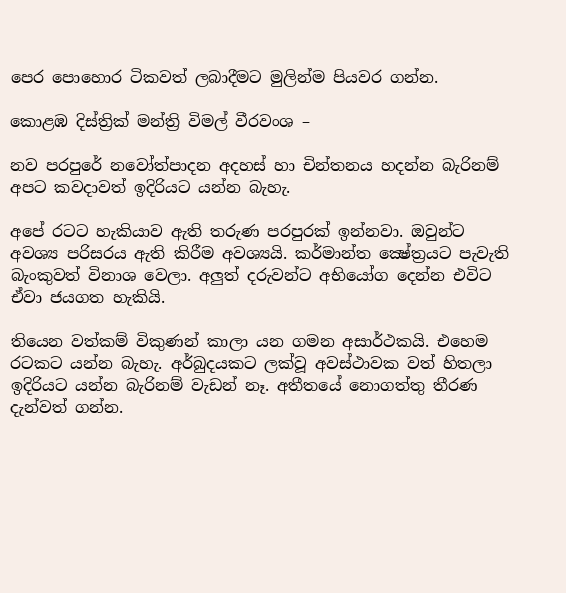පෙර පොහොර ටිකවත් ලබාදීමට මුලින්ම පියවර ගන්න.

කොළඹ දිස්ත්‍රික් මන්ත්‍රි විමල් වීරවංශ –

නව පරපුරේ නවෝත්පාදන අදහස් හා චින්තනය හදන්න බැරිනම් අපට කවදාවත් ඉදිරියට යන්න බැහැ.

අපේ රටට හැකියාව ඇති තරුණ පරපුරක් ඉන්නවා. ඔවුන්ට අවශ්‍ය පරිසරය ඇති කිරීම අවශ්‍යයි. කර්මාන්ත ක්‍ෂේත්‍රයට පැවැති බැංකුවත් විනාශ වෙලා. අලුත් දරුවන්ට අභියෝග දෙන්න එවිට ඒවා ජයගත හැකියි.

තියෙන වත්කම් විකුණන් කාලා යන ගමන අසාර්ථකයි. එහෙම රටකට යන්න බැහැ. අර්බුදයකට ලක්වූ අවස්ථාවක වත් හිතලා ඉදිරියට යන්න බැරිනම් වැඩන් නෑ. අතීතයේ නොගත්තු තීරණ දැන්වත් ගන්න.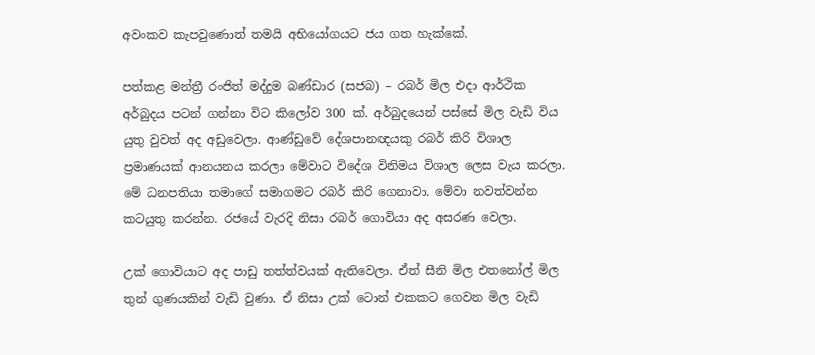අවංකව කැපවුණොත් තමයි අභියෝගයට ජය ගත හැක්කේ.

පත්කළ මන්ත්‍රී රංජිත් මද්දුම බණ්ඩාර (සජබ) – රබර් මිල එදා ආර්ථික අර්බුදය පටන් ගන්නා විට කිලෝව 300 ක්. අර්බුදයෙන් පස්සේ මිල වැඩි විය යුතු වුවත් අද අඩුවෙලා. ආණ්ඩුවේ දේශපානඥයකු රබර් කිරි විශාල ප්‍රමාණයක් ආනයනය කරලා මේවාට විදේශ විනිමය විශාල ලෙස වැය කරලා. මේ ධනපතියා තමාගේ සමාගමට රබර් කිරි ගෙනාවා. මේවා නවත්වන්න කටයුතු කරන්න. රජයේ වැරදි නිසා රබර් ගොවියා අද අසරණ වෙලා.

උක් ගොවියාට අද පාඩු තත්ත්වයක් ඇතිවෙලා. ඒත් සීනි මිල එතනෝල් මිල තුන් ගුණයකින් වැඩි වුණා. ඒ නිසා උක් ටොන් එකකට ගෙවන මිල වැඩි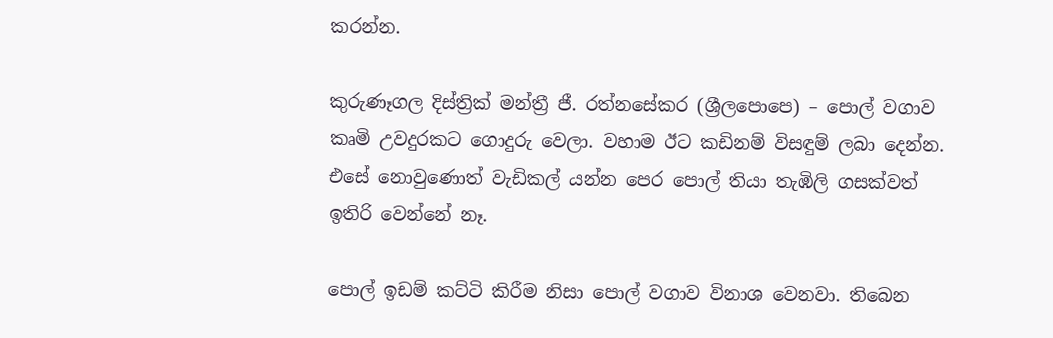කරන්න.

කුරුණෑගල දිස්ත්‍රික් මන්ත්‍රී ජී. රත්නසේකර (ශ්‍රීලපොපෙ) – පොල් වගාව කෘමි උවදුරකට ගොදුරු වෙලා. වහාම ඊට කඩිනම් විසඳුම් ලබා දෙන්න. එසේ නොවුණොත් වැඩිකල් යන්න පෙර පොල් තියා තැඹිලි ගසක්වත් ඉතිරි වෙන්නේ නෑ.

පොල් ඉඩම් කට්ටි කිරීම නිසා පොල් වගාව විනාශ වෙනවා. තිබෙන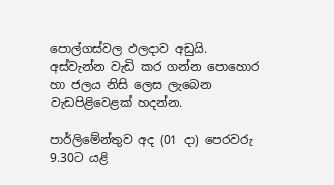පොල්ගස්වල ඵලදාව අඩුයි. අස්වැන්න වැඩි කර ගන්න පොහොර හා ජලය නිසි ලෙස ලැබෙන වැඩපිළිවෙළක් හදන්න.

පාර්ලිමේන්තුව අද (01 දා) පෙරවරු 9.30ට යළි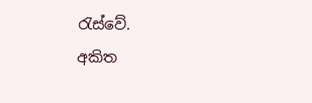රැස්වේ.
අකිත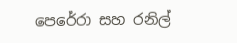පෙරේරා සහ රනිල්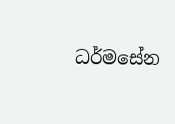ධර්මසේන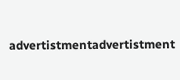advertistmentadvertistment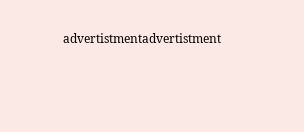advertistmentadvertistment